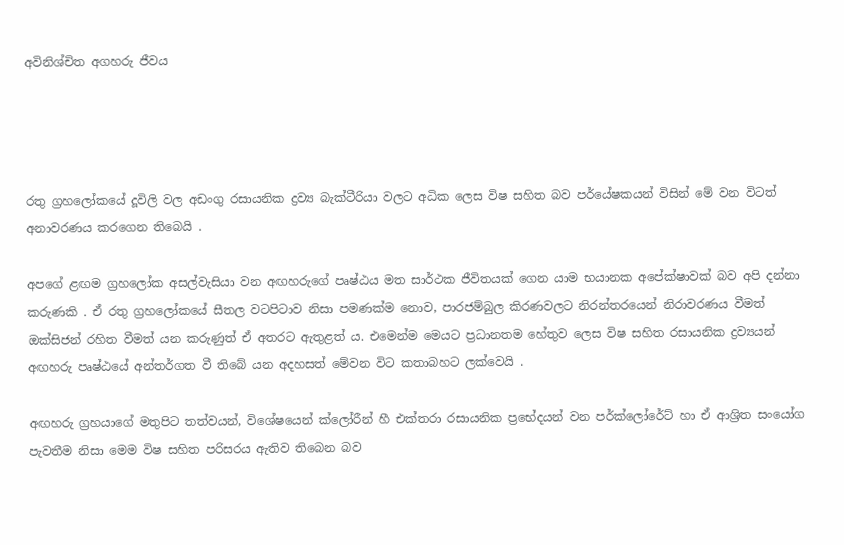අවිනිශ්චිත අගහරු ජීවය




රතු ග්‍රහලෝකයේ දූවිලි වල අඩංගු රසායනික ද්‍රව්‍ය බැක්ටීරියා වලට අධික ලෙස විෂ සහිත බව පර්යේෂකයන් විසින් මේ වන විටත් අනාවරණය කරගෙන තිබෙයි .

අපගේ ළඟම ග්‍රහලෝක අසල්වැසියා වන අඟහරුගේ පෘෂ්ඨය මත සාර්ථක ජීවිතයක් ගෙන යාම භයානක අපේක්ෂාවක් බව අපි දන්නා කරුණකි . ඒ රතු ග්‍රහලෝකයේ සීතල වටපිටාව නිසා පමණක්ම නොව, පාරජම්බුල කිරණවලට නිරන්තරයෙන් නිරාවරණය වීමත් ඔක්සිජන් රහිත වීමත් යන කරුණුත් ඒ අතරට ඇතුළත් ය. එමෙන්ම මෙයට ප්‍රධානතම හේතුව ලෙස විෂ සහිත රසායනික ද්‍රව්‍යයන් අඟහරු පෘෂ්ඨයේ අන්තර්ගත වී තිබේ යන අදහසත් මේවන විට කතාබහට ලක්වෙයි .

අඟහරු ග්‍රහයාගේ මතුපිට තත්වයන්, විශේෂයෙන් ක්ලෝරීන් හී එක්තරා රසායනික ප්‍රභේදයන් වන පර්ක්ලෝරේට් හා ඒ ආශ්‍රිත සංයෝග පැවතීම නිසා මෙම විෂ සහිත පරිසරය ඇතිව තිබෙන බව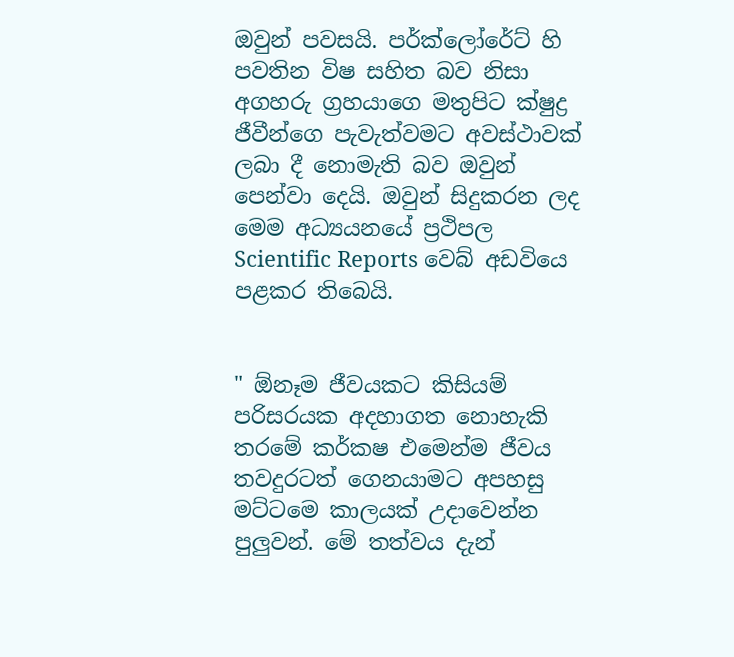ඔවුන් පවසයි. පර්ක්ලෝරේට් හි පවතින විෂ සහිත බව නිසා අගහරු ග්‍රහයාගෙ මතුපිට ක්ෂුද්‍ර ජීවීන්ගෙ පැවැත්වමට අවස්ථාවක් ලබා දී නොමැති බව ඔවුන් පෙන්වා දෙයි. ඔවුන් සිදුකරන ලද මෙම අධ්‍යයනයේ ප්‍රථිපල Scientific Reports වෙබ් අඩවියෙ පළකර තිබෙයි.


" ඕනෑම ජීවයකට කිසියම් පරිසරයක අදහාගත නොහැකි තරමේ කර්කෂ එමෙන්ම ජීවය තවදුරටත් ගෙනයාමට අපහසු මට්ටමෙ කාලයක් උදාවෙන්න පුලුවන්. මේ තත්වය දැන්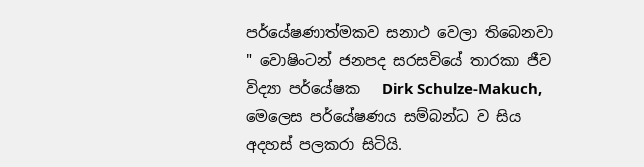පර්යේෂණාත්මකව සනාථ වෙලා තිබෙනවා " වොෂිංටන් ජනපද සරසවියේ තාරකා ජීව විද්‍යා පර්යේෂක   Dirk Schulze-Makuch, මෙලෙස පර්යේෂණය සම්බන්ධ ව සිය අදහස් පලකරා සිටියි.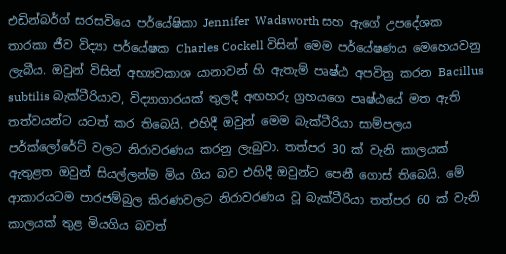එඩින්බර්ග් සරසවියෙ පර්යේෂිකා Jennifer  Wadsworth සහ ඇගේ උපදේශක තාරකා ජීව විද්‍යා පර්යේෂක Charles Cockell විසින් මෙම පර්යේෂණය මෙහෙයවනු ලැබීය. ඔවුන් විසින් අභ්‍යවකාශ යානාවන් හි ඇතැම් පෘෂ්ඨ අපවිත්‍ර කරන Bacillus subtilis බැක්ටීරියාව, විද්‍යාගාරයක් තුලදී අඟහරු ග්‍රහයගෙ පෘෂ්ඨයේ මත ඇති තත්වයන්ට යටත් කර තිබෙයි. එහිදී ඔවුන් මෙම බැක්ටීරියා සාම්පලය පර්ක්ලෝරේට් වලට නිරාවරණය කරනු ලැබුවා. තත්පර 30 ක් වැනි කාලයක් ඇතුළත ඔවුන් සියල්ලන්ම මිය ගිය බව එහිදී ඔවුන්ට පෙනී ගොස් තිබෙයි. මේ ආකාරයටම පාරජම්බුල කිරණවලට නිරාවරණය වූ බැක්ටීරියා තත්පර 60 ක් වැනි කාලයක් තුළ මියගිය බවත්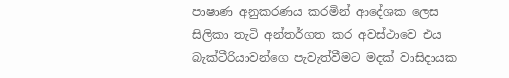පාෂාණ අනුකරණය කරමින් ආදේශක ලෙස සිලිකා තැටි අන්තර්ගත කර අවස්ථාවෙ එය බැක්ටීරියාවන්ගෙ පැවැත්වීමට මදක් වාසිදායක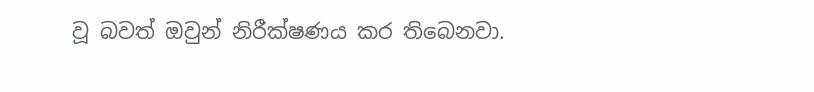වූ බවත් ඔවුන් නිරීක්ෂණය කර තිබෙනවා.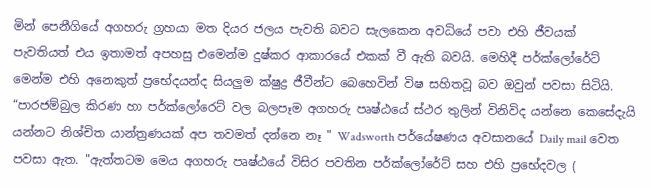මින් පෙනීගියේ අගහරු ග්‍රහයා මත දියර ජලය පැවති බවට සැලකෙන අවධියේ පවා එහි ජීවයක් පැවතියත් එය ඉතාමත් අපහසු එමෙන්ම දුෂ්කර ආකාරයේ එකක් වී ඇති බවයි. මෙහිදී පර්ක්ලෝරේට් මෙන්ම එහි අනෙකුත් ප්‍රභේදයන්ද සියලුම ක්ෂුද්‍ර ජීවීන්ට බෙහෙවින් විෂ සහිතවූ බව ඔවුන් පවසා සිටියි. “පාරජම්බුල කිරණ හා පර්ක්ලෝරෙට් වල බලපෑම අගහරු පෘෂ්ඨයේ ස්ථර තුලින් විනිවිද යන්නෙ කෙසේදැයි යන්නට නිශ්චිත යාන්ත්‍රණයක් අප තවමත් දන්නෙ නෑ " Wadsworth පර්යේෂණය අවසානයේ Daily mail වෙත පවසා ඇත. "ඇත්තටම මෙය අගහරු පෘෂ්ඨයේ විසිර පවතින පර්ක්ලෝරේට් සහ එහි ප්‍රභේදවල (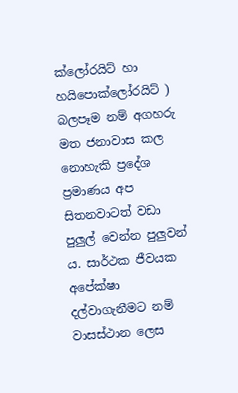ක්ලෝරයිට් හා හයිපොක්ලෝරයිට් ) බලපෑම නම් අගහරු මත ජනාවාස කල නොහැකි ප්‍රදේශ ප්‍රමාණය අප සිතනවාටත් වඩා පුලුල් වෙන්න පුලුවන් ය. සාර්ථක ජීවයක අපේක්ෂා දල්වාගැනීමට නම් වාසස්ථාන ලෙස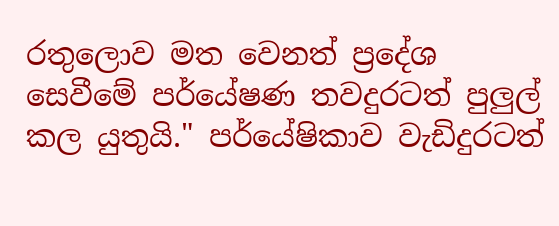රතුලොව මත වෙනත් ප්‍රදේශ සෙවීමේ පර්යේෂණ තවදුරටත් පුලුල් කල යුතුයි." පර්යේෂිකාව වැඩිදුරටත්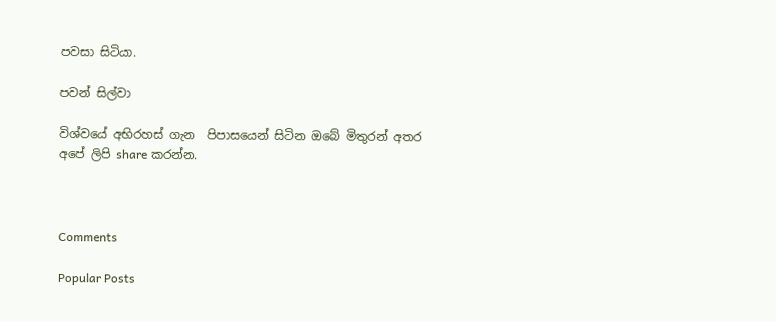පවසා සිටියා.

පවන් සිල්වා

විශ්වයේ අභිරහස් ගැන  පිපාසයෙන් සිටින ඔබේ මිතුරන් අතර අපේ ලිපි share කරන්න.



Comments

Popular Posts